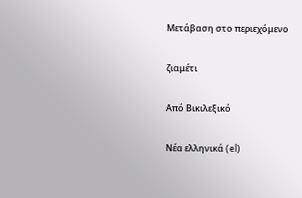Μετάβαση στο περιεχόμενο

ζιαμέτι

Από Βικιλεξικό

Νέα ελληνικά (el)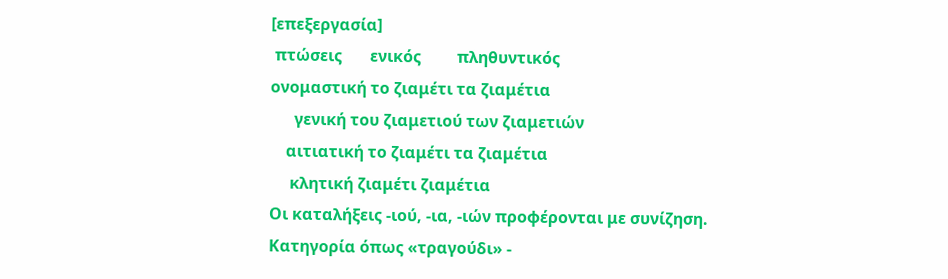[επεξεργασία]
 πτώσεις       ενικός         πληθυντικός
ονομαστική το ζιαμέτι τα ζιαμέτια
      γενική του ζιαμετιού των ζιαμετιών
    αιτιατική το ζιαμέτι τα ζιαμέτια
     κλητική ζιαμέτι ζιαμέτια
Οι καταλήξεις -ιού, -ια, -ιών προφέρονται με συνίζηση.
Κατηγορία όπως «τραγούδι» -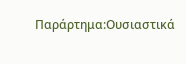Παράρτημα:Ουσιαστικά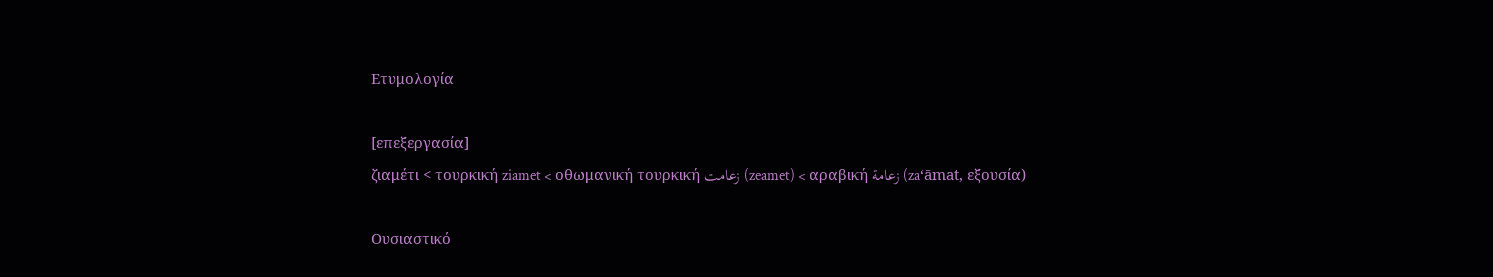Ετυμολογία

[επεξεργασία]
ζιαμέτι < τουρκική ziamet < οθωμανική τουρκική زعامت (zeamet) < αραβική زعامة (zaʻāmat, εξουσία)

Ουσιαστικό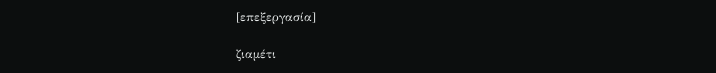[επεξεργασία]

ζιαμέτι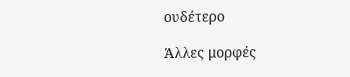ουδέτερο

Άλλες μορφές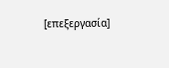[επεξεργασία]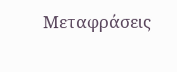Μεταφράσεις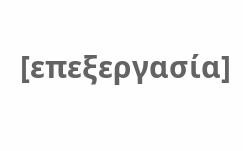[επεξεργασία]